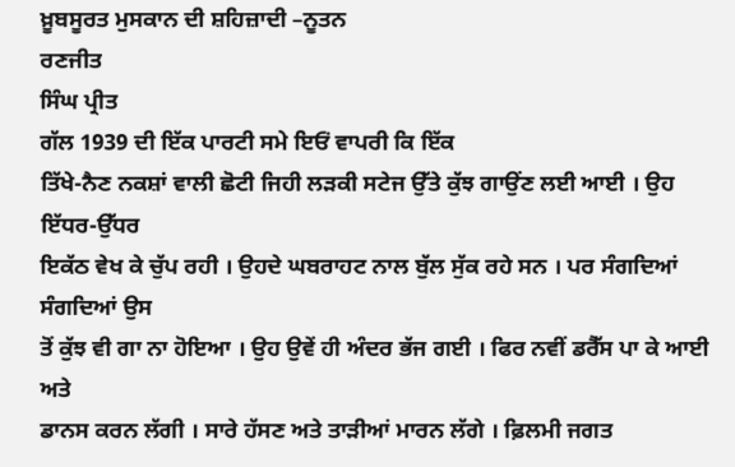ਖ਼ੂਬਸੂਰਤ ਮੁਸਕਾਨ ਦੀ ਸ਼ਹਿਜ਼ਾਦੀ –ਨੂਤਨ
ਰਣਜੀਤ
ਸਿੰਘ ਪ੍ਰੀਤ
ਗੱਲ 1939 ਦੀ ਇੱਕ ਪਾਰਟੀ ਸਮੇ ਇਓਂ ਵਾਪਰੀ ਕਿ ਇੱਕ
ਤਿੱਖੇ-ਨੈਣ ਨਕਸ਼ਾਂ ਵਾਲੀ ਛੋਟੀ ਜਿਹੀ ਲੜਕੀ ਸਟੇਜ ਉੱਤੇ ਕੁੱਝ ਗਾਉਂਣ ਲਈ ਆਈ । ਉਹ ਇੱਧਰ-ਉੱਧਰ
ਇਕੱਠ ਵੇਖ ਕੇ ਚੁੱਪ ਰਹੀ । ਉਹਦੇ ਘਬਰਾਹਟ ਨਾਲ ਬੁੱਲ ਸੁੱਕ ਰਹੇ ਸਨ । ਪਰ ਸੰਗਦਿਆਂ ਸੰਗਦਿਆਂ ਉਸ
ਤੋਂ ਕੁੱਝ ਵੀ ਗਾ ਨਾ ਹੋਇਆ । ਉਹ ਉਵੇਂ ਹੀ ਅੰਦਰ ਭੱਜ ਗਈ । ਫਿਰ ਨਵੀਂ ਡਰੈੱਸ ਪਾ ਕੇ ਆਈ ਅਤੇ
ਡਾਨਸ ਕਰਨ ਲੱਗੀ । ਸਾਰੇ ਹੱਸਣ ਅਤੇ ਤਾੜੀਆਂ ਮਾਰਨ ਲੱਗੇ । ਫ਼ਿਲਮੀ ਜਗਤ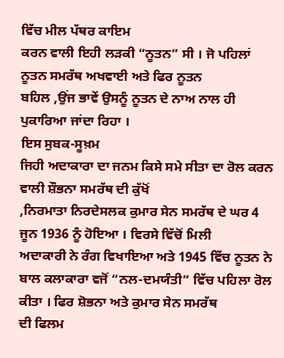ਵਿੱਚ ਮੀਲ ਪੱਥਰ ਕਾਇਮ
ਕਰਨ ਵਾਲੀ ਇਹੀ ਲੜਕੀ “ਨੂਤਨ” ਸੀ । ਜੋ ਪਹਿਲਾਂ ਨੂਤਨ ਸਮਰੱਥ ਅਖਵਾਈ ਅਤੇ ਫਿਰ ਨੂਤਨ
ਬਹਿਲ ,ਉਂਜ ਭਾਵੇਂ ਉਸਨੂੰ ਨੂਤਨ ਦੇ ਨਾਅ ਨਾਲ ਹੀ ਪੁਕਾਰਿਆ ਜਾਂਦਾ ਰਿਹਾ ।
ਇਸ ਸੁਬਕ-ਸੂਖ਼ਮ
ਜਿਹੀ ਅਦਾਕਾਰਾ ਦਾ ਜਨਮ ਕਿਸੇ ਸਮੇ ਸੀਤਾ ਦਾ ਰੋਲ ਕਰਨ ਵਾਲੀ ਸ਼ੌਭਨਾ ਸਮਰੱਥ ਦੀ ਕੁੱਖੋਂ
,ਨਿਰਮਾਤਾ ਨਿਰਦੇਸਲਕ ਕੁਮਾਰ ਸੇਨ ਸਮਰੱਥ ਦੇ ਘਰ 4 ਜੂਨ 1936 ਨੂੰ ਹੋਇਆ । ਵਿਰਸੇ ਵਿੱਚੋਂ ਮਿਲੀ
ਅਦਾਕਾਰੀ ਨੇ ਰੰਗ ਵਿਖਾਇਆ ਅਤੇ 1945 ਵਿੱਚ ਨੂਤਨ ਨੇ ਬਾਲ ਕਲਾਕਾਰਾ ਵਜੋਂ “ਨਲ-ਦਮਯੰਤੀ” ਵਿੱਚ ਪਹਿਲਾ ਰੋਲ ਕੀਤਾ । ਫਿਰ ਸ਼ੋਭਨਾ ਅਤੇ ਕੁਮਾਰ ਸੇਨ ਸਮਰੱਥ
ਦੀ ਫਿਲਮ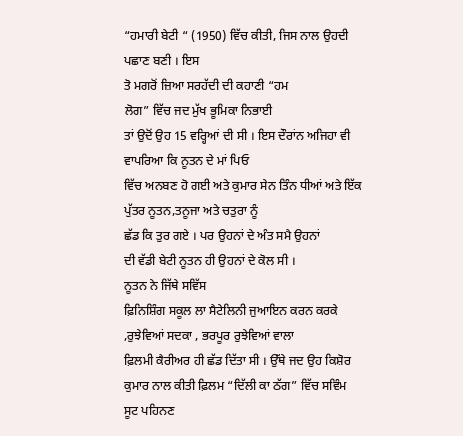“ਹਮਾਰੀ ਬੇਟੀ “ (1950) ਵਿੱਚ ਕੀਤੀ, ਜਿਸ ਨਾਲ ਉਹਦੀ ਪਛਾਣ ਬਣੀ । ਇਸ
ਤੋ ਮਗਰੋਂ ਜ਼ਿਆ ਸਰਹੱਦੀ ਦੀ ਕਹਾਣੀ “ਹਮ
ਲੋਗ” ਵਿੱਚ ਜਦ ਮੁੱਖ ਭੂਮਿਕਾ ਨਿਭਾਈ
ਤਾਂ ਉਦੋਂ ਉਹ 15 ਵਰ੍ਹਿਆਂ ਦੀ ਸੀ । ਇਸ ਦੌਰਾਂਨ ਅਜਿਹਾ ਵੀ ਵਾਪਰਿਆ ਕਿ ਨੂਤਨ ਦੇ ਮਾਂ ਪਿਓ
ਵਿੱਚ ਅਨਬਣ ਹੋ ਗਈ ਅਤੇ ਕੁਮਾਰ ਸੇਨ ਤਿੰਨ ਧੀਆਂ ਅਤੇ ਇੱਕ ਪੁੱਤਰ ਨੂਤਨ,ਤਨੂਜਾ ਅਤੇ ਚਤੁਰਾ ਨੂੰ
ਛੱਡ ਕਿ ਤੁਰ ਗਏ । ਪਰ ਉਹਨਾਂ ਦੇ ਅੰਤ ਸਮੈ ਉਹਨਾਂ
ਦੀ ਵੱਡੀ ਬੇਟੀ ਨੂਤਨ ਹੀ ਉਹਨਾਂ ਦੇ ਕੋਲ ਸੀ ।
ਨੂਤਨ ਨੇ ਜਿੱਥੇ ਸਵਿੱਸ
ਫ਼ਿਨਿਸ਼ਿੰਗ ਸਕੂਲ ਲਾ ਸੈਟੇਲਿਨੀ ਜੁਆਇਨ ਕਰਨ ਕਰਕੇ ,ਰੁਝੇਵਿਆਂ ਸਦਕਾ , ਭਰਪੂਰ ਰੁਝੇਵਿਆਂ ਵਾਲਾ
ਫ਼ਿਲਮੀ ਕੈਰੀਅਰ ਹੀ ਛੱਡ ਦਿੱਤਾ ਸੀ । ਉੱਥੇ ਜਦ ਉਹ ਕਿਸ਼ੋਰ ਕੁਮਾਰ ਨਾਲ ਕੀਤੀ ਫ਼ਿਲਮ “ਦਿੱਲੀ ਕਾ ਠੱਗ” ਵਿੱਚ ਸਵਿੰਮ ਸੂਟ ਪਹਿਨਣ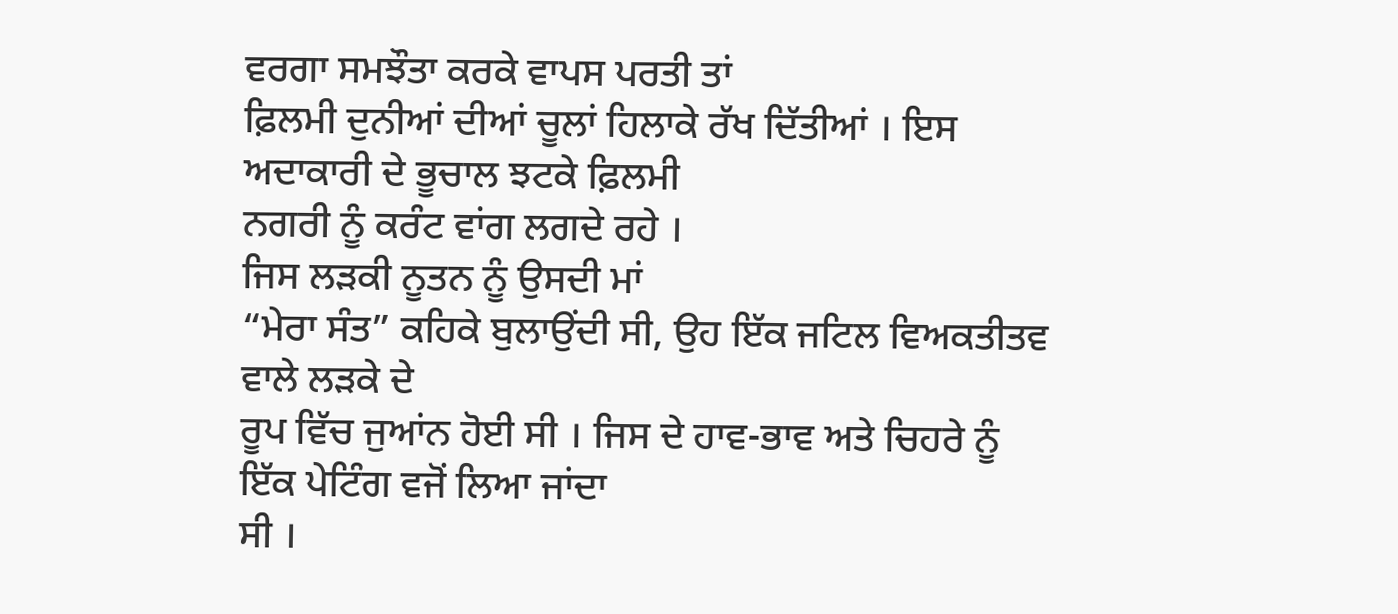ਵਰਗਾ ਸਮਝੌਤਾ ਕਰਕੇ ਵਾਪਸ ਪਰਤੀ ਤਾਂ
ਫ਼ਿਲਮੀ ਦੁਨੀਆਂ ਦੀਆਂ ਚੂਲਾਂ ਹਿਲਾਕੇ ਰੱਖ ਦਿੱਤੀਆਂ । ਇਸ ਅਦਾਕਾਰੀ ਦੇ ਭੂਚਾਲ ਝਟਕੇ ਫ਼ਿਲਮੀ
ਨਗਰੀ ਨੂੰ ਕਰੰਟ ਵਾਂਗ ਲਗਦੇ ਰਹੇ ।
ਜਿਸ ਲੜਕੀ ਨੂਤਨ ਨੂੰ ਉਸਦੀ ਮਾਂ
“ਮੇਰਾ ਸੰਤ” ਕਹਿਕੇ ਬੁਲਾਉਂਦੀ ਸੀ, ਉਹ ਇੱਕ ਜਟਿਲ ਵਿਅਕਤੀਤਵ ਵਾਲੇ ਲੜਕੇ ਦੇ
ਰੂਪ ਵਿੱਚ ਜੁਆਂਨ ਹੋਈ ਸੀ । ਜਿਸ ਦੇ ਹਾਵ-ਭਾਵ ਅਤੇ ਚਿਹਰੇ ਨੂੰ ਇੱਕ ਪੇਟਿੰਗ ਵਜੋਂ ਲਿਆ ਜਾਂਦਾ
ਸੀ ।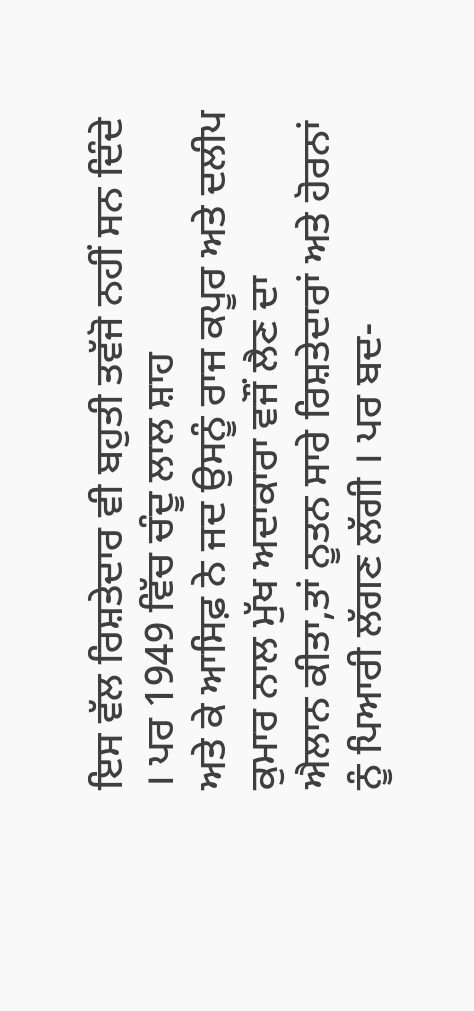ਇਸ ਵੱਲ ਰਿਸ਼ਤੇਦਾਰ ਵੀ ਬਹੁਤੀ ਤਵੱਜੋ ਨਹੀਂ ਸਨ ਦਿੰਦੇ । ਪਰ 1949 ਵਿੱਚ ਚੰਦੂ ਲਾਲ ਸ਼ਾਹ
ਅਤੇ ਕੇ ਆਸਿਫ਼ ਨੇ ਜਦ ਉਸਨੂੰ ਰਾਜ ਕਪੂਰ ਅਤੇ ਦਲੀਪ ਕੁਮਾਰ ਨਾਲ ਮੁੱਖ ਅਦਾਕਾਰਾ ਵਜੌਂ ਲੈਣ ਦਾ
ਐਲਾਨ ਕੀਤਾ,ਤਾਂ ਨੂਤਨ ਸਾਰੇ ਰਿਸ਼ਤੇਦਾਰਾਂ ਅਤੇ ਹੋਰਨਾਂ ਨੂੰ ਪਿਆਰੀ ਲੱਗਣ ਲੱਗੀ । ਪਰ ਬਦ-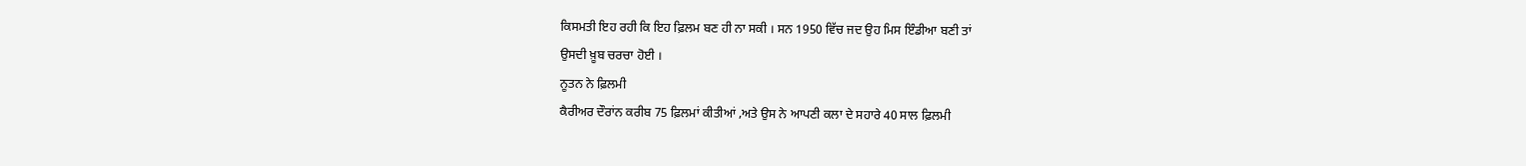ਕਿਸਮਤੀ ਇਹ ਰਹੀ ਕਿ ਇਹ ਫ਼ਿਲਮ ਬਣ ਹੀ ਨਾ ਸਕੀ । ਸਨ 1950 ਵਿੱਚ ਜਦ ਉਹ ਮਿਸ ਇੰਡੀਆ ਬਣੀ ਤਾਂ
ਉਸਦੀ ਖ਼ੂਬ ਚਰਚਾ ਹੋਈ ।
ਨੂਤਨ ਨੇ ਫ਼ਿਲਮੀ
ਕੈਰੀਅਰ ਦੌਰਾਂਨ ਕਰੀਬ 75 ਫ਼ਿਲਮਾਂ ਕੀਤੀਆਂ ,ਅਤੇ ਉਸ ਨੇ ਆਪਣੀ ਕਲਾ ਦੇ ਸਹਾਰੇ 40 ਸਾਲ ਫ਼ਿਲਮੀ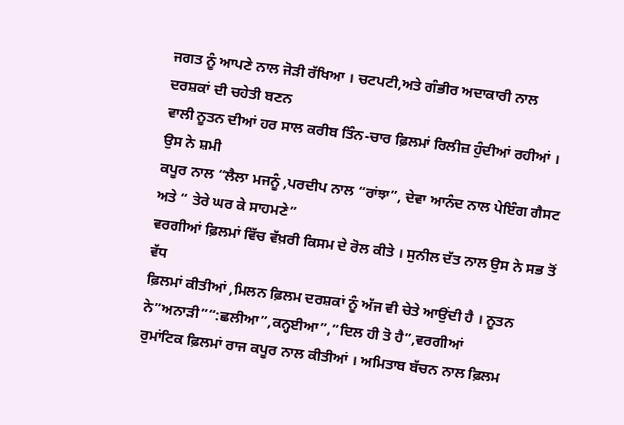ਜਗਤ ਨੂੰ ਆਪਣੇ ਨਾਲ ਜੋੜੀ ਰੱਖਿਆ । ਚਟਪਟੀ,ਅਤੇ ਗੰਭੀਰ ਅਦਾਕਾਰੀ ਨਾਲ ਦਰਸ਼ਕਾਂ ਦੀ ਚਹੇਤੀ ਬਣਨ
ਵਾਲੀ ਨੂਤਨ ਦੀਆਂ ਹਰ ਸਾਲ ਕਰੀਬ ਤਿੰਨ-ਚਾਰ ਫ਼ਿਲਮਾਂ ਰਿਲੀਜ਼ ਹੁੰਦੀਆਂ ਰਹੀਆਂ । ਉਸ ਨੇ ਸ਼ਮੀ
ਕਪੂਰ ਨਾਲ “ਲੈਲਾ ਮਜਨੂੰ ,ਪਰਦੀਪ ਨਾਲ “ਰਾਂਝਾ”, ਦੇਵਾ ਆਨੰਦ ਨਾਲ ਪੇਇੰਗ ਗੈਸਟ ਅਤੇ “ ਤੇਰੇ ਘਰ ਕੇ ਸਾਹਮਣੇ”
ਵਰਗੀਆਂ ਫ਼ਿਲਮਾਂ ਵਿੱਚ ਵੱਖ਼ਰੀ ਕਿਸਮ ਦੇ ਰੋਲ ਕੀਤੇ । ਸੁਨੀਲ ਦੱਤ ਨਾਲ ਉਸ ਨੇ ਸਭ ਤੋਂ ਵੱਧ
ਫ਼ਿਲਮਾਂ ਕੀਤੀਆਂ ,ਮਿਲਨ ਫ਼ਿਲਮ ਦਰਸ਼ਕਾਂ ਨੂੰ ਅੱਜ ਵੀ ਚੇਤੇ ਆਉਂਦੀ ਹੈ । ਨੂਤਨ ਨੇ”ਅਨਾੜੀ”“:ਛਲੀਆ”,ਕਨ੍ਹਈਆ”,”ਦਿਲ ਹੀ ਤੋ ਹੈ”,ਵਰਗੀਆਂ
ਰੁਮਾਂਟਿਕ ਫ਼ਿਲਮਾਂ ਰਾਜ ਕਪੂਰ ਨਾਲ ਕੀਤੀਆਂ । ਅਮਿਤਾਬ ਬੱਚਨ ਨਾਲ ਫ਼ਿਲਮ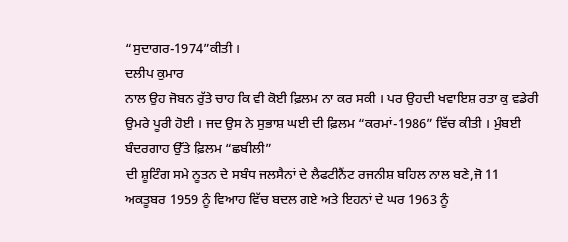“ਸੁਦਾਗਰ-1974”ਕੀਤੀ ।
ਦਲੀਪ ਕੁਮਾਰ
ਨਾਲ ਉਹ ਜੋਬਨ ਰੁੱਤੇ ਚਾਹ ਕਿ ਵੀ ਕੋਈ ਫ਼ਿਲਮ ਨਾ ਕਰ ਸਕੀ । ਪਰ ਉਹਦੀ ਖਵਾਇਸ਼ ਰਤਾ ਕੁ ਵਡੇਰੀ
ਉਮਰੇ ਪੂਰੀ ਹੋਈ । ਜਦ ਉਸ ਨੇ ਸੁਭਾਸ਼ ਘਈ ਦੀ ਫ਼ਿਲਮ “ਕਰਮਾਂ-1986” ਵਿੱਚ ਕੀਤੀ । ਮੁੰਬਈ ਬੰਦਰਗਾਹ ਉੱਤੇ ਫ਼ਿਲਮ “ਛਬੀਲੀ”
ਦੀ ਸ਼ੂਟਿੰਗ ਸਮੇ ਨੂਤਨ ਦੇ ਸਬੰਧ ਜਲਸੈਨਾਂ ਦੇ ਲੈਫਟੀਨੈਂਟ ਰਜਨੀਸ਼ ਬਹਿਲ ਨਾਲ ਬਣੇ,ਜੋ 11
ਅਕਤੂਬਰ 1959 ਨੂੰ ਵਿਆਹ ਵਿੱਚ ਬਦਲ ਗਏ ਅਤੇ ਇਹਨਾਂ ਦੇ ਘਰ 1963 ਨੂੰ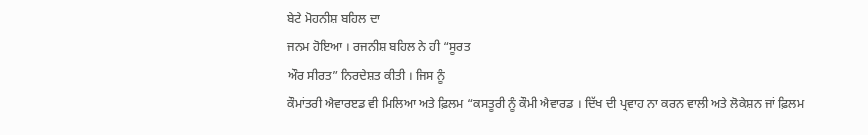ਬੇਟੇ ਮੋਹਨੀਸ਼ ਬਹਿਲ ਦਾ
ਜਨਮ ਹੋਇਆ । ਰਜਨੀਸ਼ ਬਹਿਲ ਨੇ ਹੀ “ਸੂਰਤ
ਔਰ ਸੀਰਤ” ਨਿਰਦੇਸ਼ਤ ਕੀਤੀ । ਜਿਸ ਨੂੰ
ਕੌਮਾਂਤਰੀ ਐਵਾਰੲਡ ਵੀ ਮਿਲਿਆ ਅਤੇ ਫ਼ਿਲਮ “ਕਸਤੂਰੀ ਨੂੰ ਕੌਮੀ ਐਵਾਰਡ । ਦਿੱਖ ਦੀ ਪ੍ਰਵਾਹ ਨਾ ਕਰਨ ਵਾਲੀ ਅਤੇ ਲੋਕੇਸ਼ਨ ਜਾਂ ਫ਼ਿਲਮ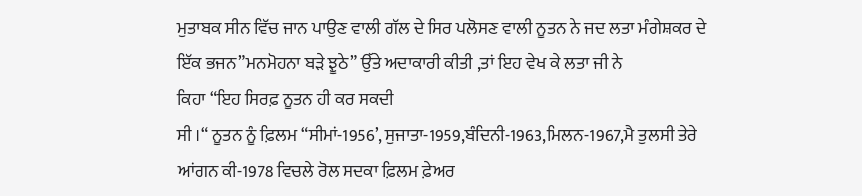ਮੁਤਾਬਕ ਸੀਨ ਵਿੱਚ ਜਾਨ ਪਾਉਣ ਵਾਲੀ ਗੱਲ ਦੇ ਸਿਰ ਪਲੋਸਣ ਵਾਲੀ ਨੂਤਨ ਨੇ ਜਦ ਲਤਾ ਮੰਗੇਸ਼ਕਰ ਦੇ
ਇੱਕ ਭਜਨ”ਮਨਮੋਹਨਾ ਬੜੇ ਝੂਠੇ” ਉੱਤੇ ਅਦਾਕਾਰੀ ਕੀਤੀ ,ਤਾਂ ਇਹ ਵੇਖ ਕੇ ਲਤਾ ਜੀ ਨੇ
ਕਿਹਾ “ਇਹ ਸਿਰਫ਼ ਨੂਤਨ ਹੀ ਕਰ ਸਕਦੀ
ਸੀ ।“ ਨੂਤਨ ਨੂੰ ਫ਼ਿਲਮ “ਸੀਮਾਂ-1956’, ਸੁਜਾਤਾ-1959,ਬੰਦਿਨੀ-1963,ਮਿਲਨ-1967,ਮੈ ਤੁਲਸੀ ਤੇਰੇ
ਆਂਗਨ ਕੀ-1978 ਵਿਚਲੇ ਰੋਲ ਸਦਕਾ ਫ਼ਿਲਮ ਫ਼ੇਅਰ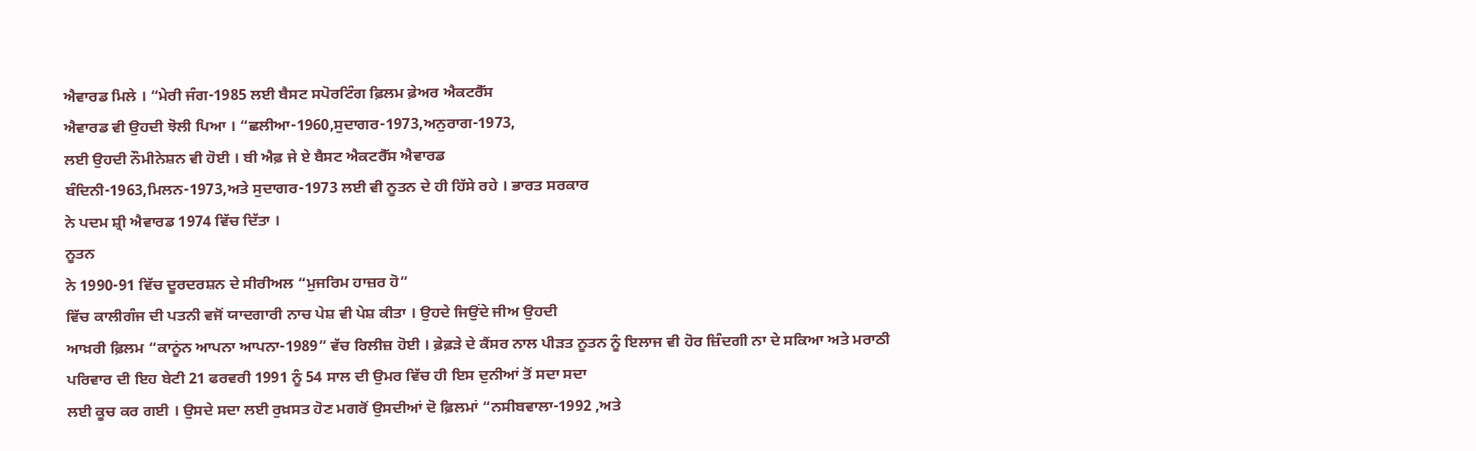ਐਵਾਰਡ ਮਿਲੇ । “ਮੇਰੀ ਜੰਗ-1985 ਲਈ ਬੈਸਟ ਸਪੋਰਟਿੰਗ ਫ਼ਿਲਮ ਫ਼ੇਅਰ ਐਕਟਰੈੱਸ
ਐਵਾਰਡ ਵੀ ਉਹਦੀ ਝੋਲੀ ਪਿਆ । “ਛਲੀਆ-1960,ਸੁਦਾਗਰ-1973,ਅਨੁਰਾਗ-1973,
ਲਈ ਉਹਦੀ ਨੌਮੀਨੇਸ਼ਨ ਵੀ ਹੋਈ । ਬੀ ਐਫ਼ ਜੇ ਏ ਬੈਸਟ ਐਕਟਰੈੱਸ ਐਵਾਰਡ
ਬੰਦਿਨੀ-1963,ਮਿਲਨ-1973,ਅਤੇ ਸੁਦਾਗਰ-1973 ਲਈ ਵੀ ਨੂਤਨ ਦੇ ਹੀ ਹਿੱਸੇ ਰਹੇ । ਭਾਰਤ ਸਰਕਾਰ
ਨੇ ਪਦਮ ਸ਼੍ਰੀ ਐਵਾਰਡ 1974 ਵਿੱਚ ਦਿੱਤਾ ।
ਨੂਤਨ
ਨੇ 1990-91 ਵਿੱਚ ਦੂਰਦਰਸ਼ਨ ਦੇ ਸੀਰੀਅਲ “ਮੁਜਰਿਮ ਹਾਜ਼ਰ ਹੋ”
ਵਿੱਚ ਕਾਲੀਗੰਜ ਦੀ ਪਤਨੀ ਵਜੋਂ ਯਾਦਗਾਰੀ ਨਾਚ ਪੇਸ਼ ਵੀ ਪੇਸ਼ ਕੀਤਾ । ਉਹਦੇ ਜਿਉਂਦੇ ਜੀਅ ਉਹਦੀ
ਆਖ਼ਰੀ ਫ਼ਿਲਮ “ਕਾਨੂਂਨ ਆਪਨਾ ਆਪਨਾ-1989” ਵੱਚ ਰਿਲੀਜ਼ ਹੋਈ । ਫ਼ੇਫ਼ੜੇ ਦੇ ਕੈਂਸਰ ਨਾਲ ਪੀੜਤ ਨੂਤਨ ਨੂੰ ਇਲਾਜ ਵੀ ਹੋਰ ਜ਼ਿੰਦਗੀ ਨਾ ਦੇ ਸਕਿਆ ਅਤੇ ਮਰਾਠੀ
ਪਰਿਵਾਰ ਦੀ ਇਹ ਬੇਟੀ 21 ਫਰਵਰੀ 1991 ਨੂੰ 54 ਸਾਲ ਦੀ ਉਮਰ ਵਿੱਚ ਹੀ ਇਸ ਦੁਨੀਆਂ ਤੋਂ ਸਦਾ ਸਦਾ
ਲਈ ਕੂਚ ਕਰ ਗਈ । ਉਸਦੇ ਸਦਾ ਲਈ ਰੁਖ਼ਸਤ ਹੋਣ ਮਗਰੋਂ ਉਸਦੀਆਂ ਦੋ ਫ਼ਿਲਮਾਂ “ਨਸੀਬਵਾਲਾ-1992 ,ਅਤੇ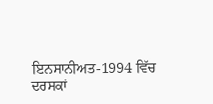ਇਨਸਾਨੀਅਤ-1994 ਵਿੱਚ ਦਰਸਕਾਂ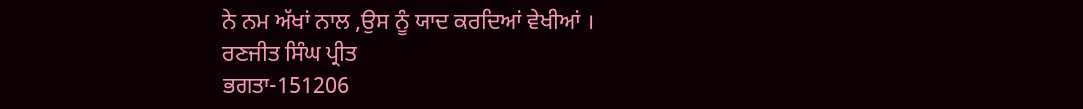ਨੇ ਨਮ ਅੱਖਾਂ ਨਾਲ ,ਉਸ ਨੂੰ ਯਾਦ ਕਰਦਿਆਂ ਵੇਖੀਆਂ ।
ਰਣਜੀਤ ਸਿੰਘ ਪ੍ਰੀਤ
ਭਗਤਾ-151206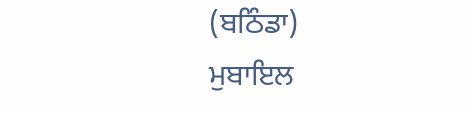(ਬਠਿੰਡਾ)
ਮੁਬਾਇਲ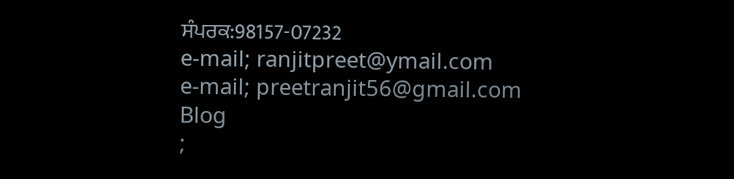ਸੰਪਰਕ:98157-07232
e-mail; ranjitpreet@ymail.com
e-mail; preetranjit56@gmail.com
Blog
;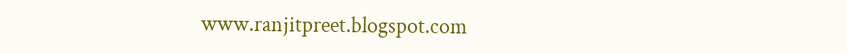www.ranjitpreet.blogspot.com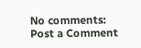No comments:
Post a Comment